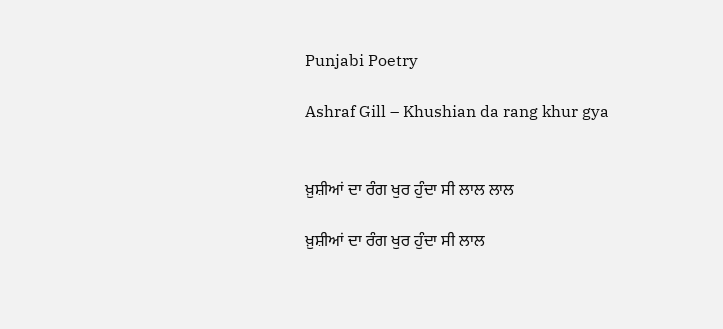Punjabi Poetry

Ashraf Gill – Khushian da rang khur gya


ਖ਼ੁਸ਼ੀਆਂ ਦਾ ਰੰਗ ਖੁਰ ਹੁੰਦਾ ਸੀ ਲਾਲ ਲਾਲ

ਖ਼ੁਸ਼ੀਆਂ ਦਾ ਰੰਗ ਖੁਰ ਹੁੰਦਾ ਸੀ ਲਾਲ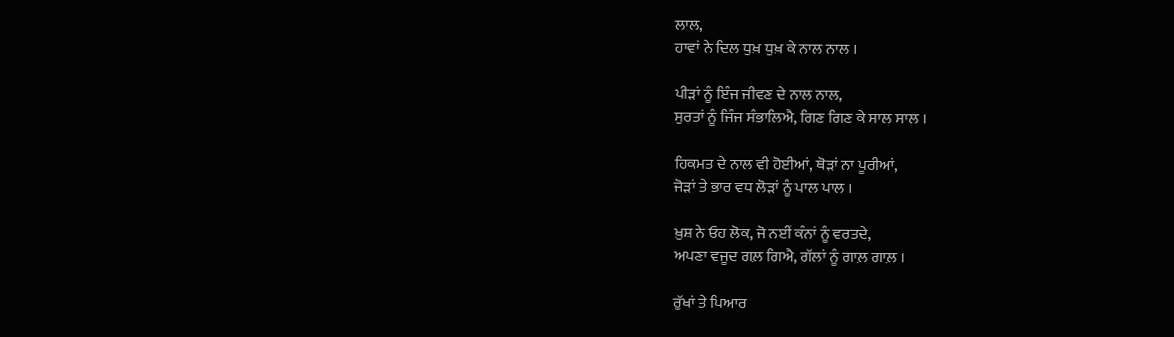ਲਾਲ,
ਹਾਵਾਂ ਨੇ ਦਿਲ ਧੁਖ਼ ਧੁਖ਼ ਕੇ ਨਾਲ ਨਾਲ ।

ਪੀੜਾਂ ਨੂੰ ਇੰਜ ਜੀਵਣ ਦੇ ਨਾਲ ਨਾਲ,
ਸੁਰਤਾਂ ਨੂੰ ਜਿੰਜ ਸੰਭਾਲਿਐ, ਗਿਣ ਗਿਣ ਕੇ ਸਾਲ ਸਾਲ ।

ਹਿਕਮਤ ਦੇ ਨਾਲ ਵੀ ਹੋਈਆਂ, ਥੋੜਾਂ ਨਾ ਪੂਰੀਆਂ,
ਜੋੜਾਂ ਤੇ ਭਾਰ ਵਧ ਲੋੜਾਂ ਨੂੰ ਪਾਲ ਪਾਲ ।

ਖ਼ੁਸ਼ ਨੇ ਓਹ ਲੋਕ, ਜੋ ਨਈਂ ਕੰਨਾਂ ਨੂੰ ਵਰਤਦੇ,
ਅਪਣਾ ਵਜੂਦ ਗਲ਼ ਗਿਐ, ਗੱਲਾਂ ਨੂੰ ਗਾਲ਼ ਗਾਲ਼ ।

ਰੁੱਖਾਂ ਤੇ ਪਿਆਰ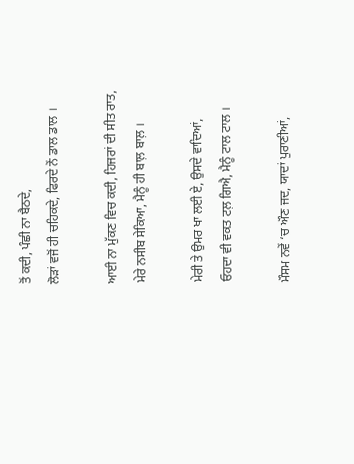ਤੋਂ ਕਦੀ, ਪੰਛੀ ਨਾ ਬੈਠਦੇ,
ਲੋੜਾਂ ਵਜੋਂ ਹੀ ਚਹਿਕਦੇ, ਫਿਰਦੇ ਨੇਂ ਡਾਲ ਡਾਲ ।

ਆਈ ਨਾ ਮੁੱਕਣ ਵਿਚ ਕਦੀ, ਹਿਜਰਾਂ ਦੀ ਸੀਤ ਰਾਤ,
ਮੇਰੇ ਨਸੀਬ ਸੇਕਿਆ, ਮੈਨੂੰ ਹੀ ਬਾਲ਼ ਬਾਲ਼ ।

ਮੇਰੀ ਤੇ ਉਮਰ ਖਾ ਲਈ ਏ, ਉਸਦੇ ਵਾਦਿਆਂ,
ਓਹਦਾ ਵੀ ਵਕਤ ਟਲ਼ ਗਿਐ, ਮੈਨੂੰ ਟਾਲ ਟਾਲ ।

ਮੌਸਮ ਨਵੇਂ ‘ਚ ਔਣ ਜਦ, ਯਾਦਾਂ ਪੁਰਾਣੀਆਂ,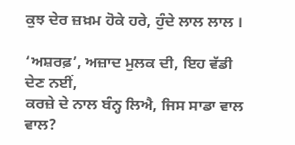ਕੁਝ ਦੇਰ ਜ਼ਖ਼ਮ ਹੋਕੇ ਹਰੇ, ਹੁੰਦੇ ਲਾਲ ਲਾਲ ।

‘ਅਸ਼ਰਫ਼’, ਅਜ਼ਾਦ ਮੁਲਕ ਦੀ, ਇਹ ਵੱਡੀ ਦੇਣ ਨਈਂ,
ਕਰਜ਼ੇ ਦੇ ਨਾਲ ਬੰਨ੍ਹ ਲਿਐ, ਜਿਸ ਸਾਡਾ ਵਾਲ ਵਾਲ?